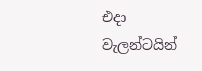එදා වැලන්ටයින්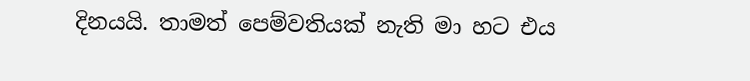දිනයයි. තාමත් පෙම්වතියක් නැති මා හට එය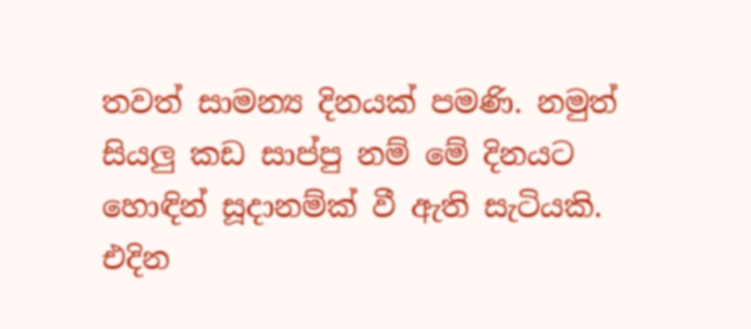තවත් සාමන්‍ය දිනයක් පමණි. නමුත් සියලු කඩ සාප්පු නම් මේ දිනයට හොඳින් සූදානම්ක් වී ඇති සැටියකි. එදින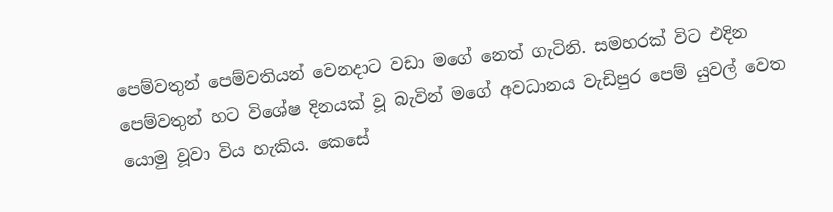පෙම්වතුන් පෙම්වතියන් වෙනදාට වඩා මගේ නෙත් ගැටිනි. සමහරක් විට එදින පෙම්වතුන් හට විශේෂ දිනයක් වූ බැවින් මගේ අවධානය වැඩිපුර පෙම් යුවල් වෙත යොමු වූවා විය හැකිය. කෙසේ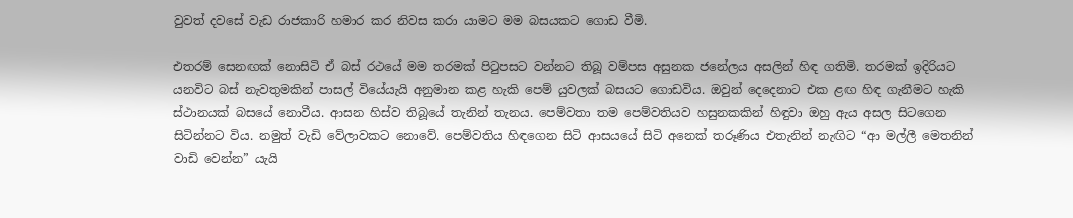වුවත් දවසේ වැඩ රාජකාරි හමාර කර නිවස කරා යාමට මම බසයකට ගොඩ වීමි.

එතරම් සෙනඟක් නොසිටි ඒ බස් රථයේ මම තරමක් පිටුපසට වන්නට තිබූ වම්පස අසුනක ජනේලය අසලින් හිඳ ගතිමි. තරමක් ඉදිරියට යනවිට බස් නැවතුමකින් පාසල් වියේයැයි අනුමාන කළ හැකි පෙම් යුවලක් බසයට ගොඩවිය. ඔවුන් දෙදෙනාට එක ළඟ හිඳ ගැනීමට හැකි ස්ථානයක් බසයේ නොවීය. ආසන හිස්ව තිබූයේ තැනින් තැනය. පෙම්වතා තම පෙම්වතියව හසුනකකින් හිඳුවා ඔහු ඇය අසල සිටගෙන සිටින්නට විය. නමුත් වැඩි වේලාවකට නොවේ. පෙම්වතිය හිඳගෙන සිටි ආසයයේ සිටි අනෙක් තරූණිය එතැනින් නැඟිට “ආ මල්ලී මෙතනින් වාඩි වෙන්න” යැයි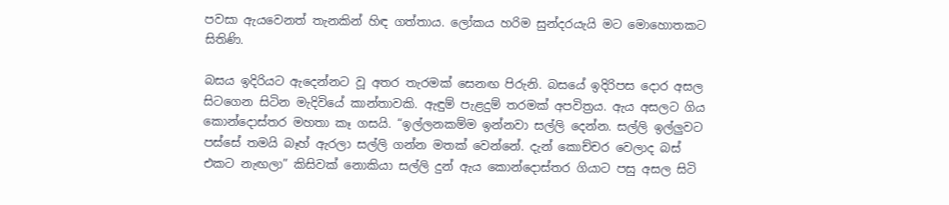පවසා ඇයවෙනත් තැනකින් හිඳ ගත්තාය. ලෝකය හරිම සුන්දරයැයි මට මොහොතකට සිතිණි.

බසය ඉදිරියට ඇදෙන්නට වූ අතර තැරමක් සෙනඟ පිරුනි. බසයේ ඉදිරිපස දොර අසල සිටගෙන සිටින මැදිවියේ කාන්තාවකි. ඇඳුම් පැළදුම් තරමක් අපවිත්‍රය. ඇය අසලට ගිය කොන්දොස්තර මහතා කෑ ගසයි. “ඉල්ලනකම්ම ඉන්නවා සල්ලි දෙන්න. සල්ලි ඉල්ලුවට පස්සේ තමයි බෑහ් ඇරලා සල්ලි ගන්න මතක් වෙන්නේ. දැන් කොච්චර වෙලාද බස් එකට නැඟලා” කිසිවක් නොකියා සල්ලි දුන් ඇය කොන්දොස්තර ගියාට පසු අසල සිටි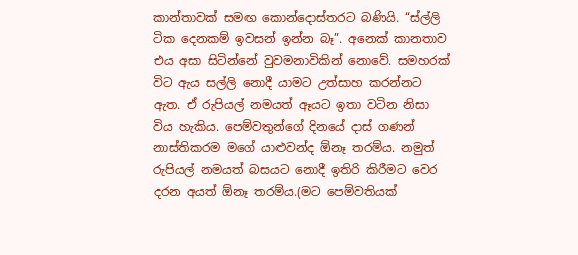කාන්තාවක් සමඟ කොන්දොස්තරට බණියි. “ස්ල්ලි ටික දෙනකම් ඉවසන් ඉන්න බෑ”. අනෙක් කානතාව එය අසා සිටින්නේ වුවමනාවිකින් නොවේ. සමහරක් විට ඇය සල්ලි නොදී යාමට උත්සාහ කරන්නට ඇත. ඒ රුපියල් නමයත් ඈයට ඉතා වටින නිසා විය හැකිය. පෙම්වතුන්ගේ දිනයේ දාස් ගණන් නාස්තිකරම මගේ යාළුවන්ද ඕනෑ තරම්ය. නමුත් රුපියල් නමයත් බසයට නොදී ඉතිරි කිරීමට වෙර දරන අයත් ඕනෑ තරම්ය.(මට පෙම්වතියක්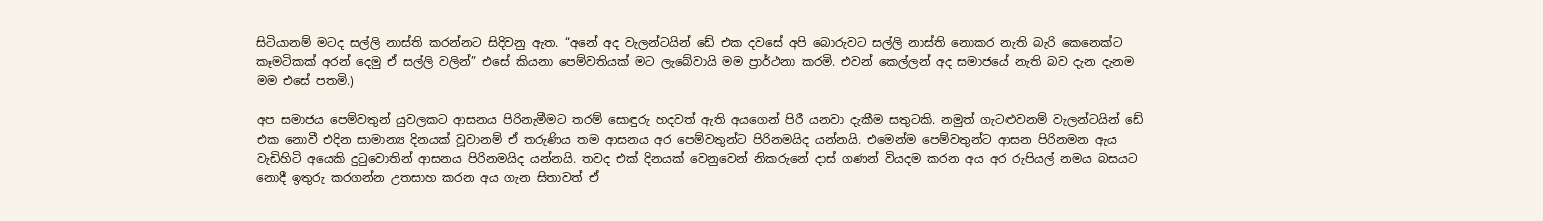සිටියානම් මටද සල්ලි නාස්ති කරන්නට සිදිවනු ඇත. “අනේ අද වැලන්ටයින් ඩේ එක දවසේ අපි බොරුවට සල්ලි නාස්ති නොකර නැති බැරි කෙනෙක්ට කෑමටිකක් අරන් දෙමු ඒ සල්ලි වලින්” එසේ කියනා පෙම්වතියක් මට ලැබේවායි මම ප්‍රාර්ථනා කරමි. එවන් කෙල්ලන් අද සමාජයේ නැති බව දැන දැනම මම එසේ පතමි.)

අප සමාජය පෙම්වතුන් යුවලකට ආසනය පිරිනැමීමට තරම් සොඳුරු හදවත් ඇති අයගෙන් පිරී යනවා දැකීම සතුටකි. නමුත් ගැටළුවනම් වැලන්ටයින් ඩේ එක නොවී එදින සාමාන්‍ය දිනයක් වූවානම් ඒ තරුණිය තම ආසනය අර පෙම්වතුන්ට පිරිනමයිද යන්නයි. එමෙන්ම පෙම්වතුන්ට ආසන පිරිනමන ඇය වැඩිහිටි අයෙකි දුටුවොතින් ආසනය පිරිනමයිද යන්නයි. තවද එක් දිනයක් වෙනුවෙන් නිකරුනේ දාස් ගණන් වියදම කරන අය අර රුපියල් නමය බසයට නොදී ඉතුරු කරගන්න උතසාහ කරන අය ගැන සිතාවත් ඒ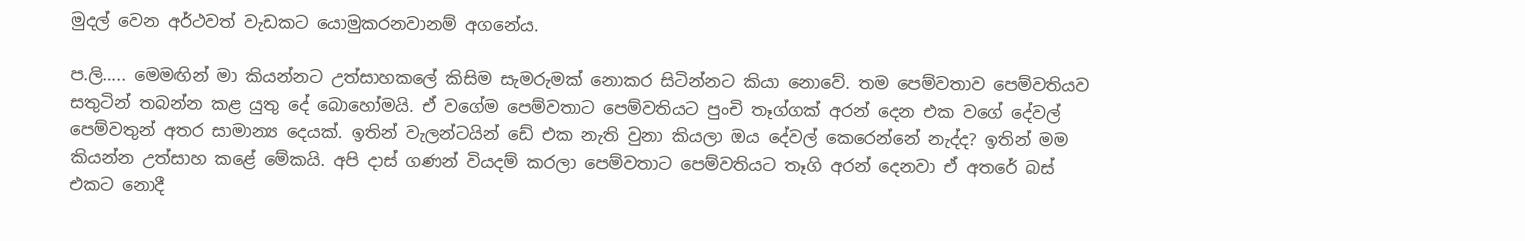මුදල් වෙන අර්ථවත් වැඩකට යොමුකරනවානම් අගනේය.

ප.ලි….. මෙමඟින් මා කියන්නට උත්සාහකලේ කිසිම සැමරුමක් නොකර සිටින්නට කියා නොවේ. තම පෙම්වතාව පෙම්වතියව සතුටින් තබන්න කළ යුතු දේ බොහෝමයි. ඒ වගේම පෙම්වතාට පෙම්වතියට පුංචි තෑග්ගක් අරන් දෙන එක වගේ දේවල් පෙම්වතුන් අතර සාමාන්‍ය දෙයක්. ඉතින් වැලන්ටයින් ඩේ එක නැති වුනා කියලා ඔය දේවල් කෙරෙන්නේ නැද්ද? ඉතින් මම කියන්න උත්සාහ කළේ මේකයි. අපි දාස් ගණන් වියදම් කරලා පෙම්වතාට පෙම්වතියට තෑගි අරන් දෙනවා ඒ අතරේ බස් එකට නොදී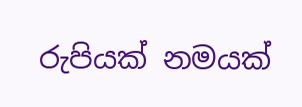රුපියක් නමයක්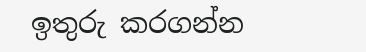ඉතුරු කරගන්න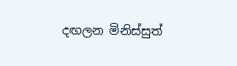දඟලන මිනිස්සුත්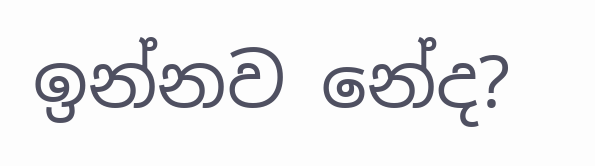ඉන්නව නේද?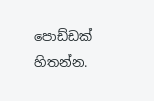පොඩ්ඩක් හිතන්න.